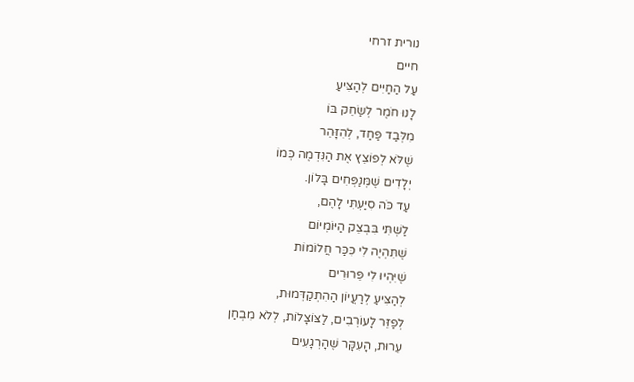נורית זרחי
חיים
עַל הַחַיִּים לְהַצִּיעַ
לָנוּ חֹמֶר לְשַׂחֵק בּוֹ
מִלְּבַד פַּחַד, לְהִזָּהֵר
שֶׁלֹּא לְפוֹצֵץ אֶת הַנִּדְמֶה כְּמוֹ
יְלָדִים שֶׁמְּנַפְּחִים בָּלוֹן.
עַד כֹּה סִיַּעְתִּי לָהֶם,
לַשְׁתִּי בִּבְצֵק הַיּוֹמְיוֹם
שֶׁתִּהְיֶה לִי כִּכַּר חֲלוֹמוֹת
שֶׁיִּהְיוּ לִי פֵּרוּרִים
לְהַצִּיעַ לְרַעֲיוֹן הַהִתְקַדְּמוּת,
לְפַזֵּר לָעוֹרְבִים, לַצּוֹצָלוֹת, לְלֹא מִבְחַן
עֵרוּת, הָעִקָּר שֶׁהָרְגָעִים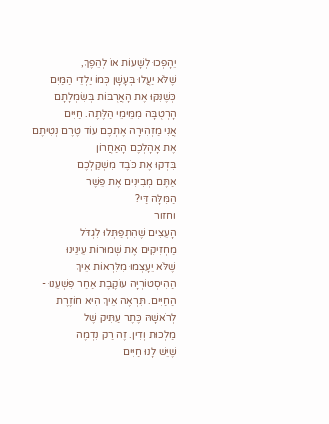יֵהָפְכוּ לְשָׁעוֹת אוֹ לְהֵפֶךְ,
שֶׁלֹּא יַעֲלוּ בְּעָשָׁן כְּמוֹ יַלְדֵי הַמַּיִם
כְּשֶׁנִּקּוּ אֶת הָאֲרֻבּוֹת בְּשִׂמְלָתָם
הָרְטֻבָּה מִמֵּימֵי הַלֶּתֶה. חַיִּים
אֲנִי מַזְהִירָה אֶתְכֶם עוֹד טֶרֶם נְטִיתֶם
אֶת אָהָלְכֶם הָאַחֲרוֹן
בִּדְקוּ אֶת כֹּבֶד מִשְׁקַלְכֶם
אַתֶּם מְבִינִים אֶת פֵּשֶׁר
הַמִּלָּה דַּי?
וחזור
הָעֵצִים שֶׁהִתְפַּתְּלוּ לִגְדֹּל
מַחְזִיקִים אֶת שְׁמוּרוֹת עֵינֵינוּ
שֶׁלֹּא יֵעָצְמוּ מִלִּרְאוֹת אֵיךְ
הַהִיסְטוֹרְיָה עוֹקֶבֶת אַחַר פִּשְׁעֵנוּ -
הַחַיִּים. תִּרְאֶה אֵיךְ הִיא חוֹזֶרֶת
לְרֹאשָׁהּ כֶּתֶר עַתִּיק שֶׁל
מַלְכוּת וְדִין. זֶה רַק נִדְמֶה
שֶׁיֵּשׁ לָנוּ חַיִּים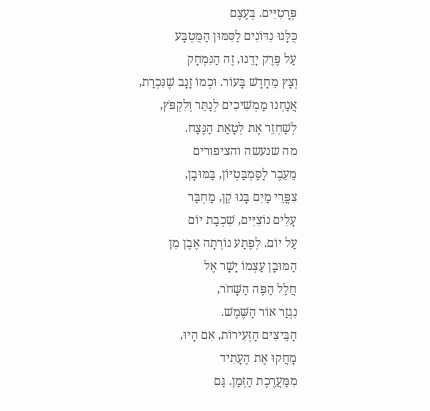פְּרָטִיִּים. בְּעֶצֶם
כֻּלָּנוּ נִדּוֹנִים לַסִּמּוּן הַמֻּטְבָּע
עַל פֶּרֶק יָדֵנוּ, זֶה הַנִּמְחָק
וְצָץ מֵחָדָשׁ בָּעוֹר. וּכְמוֹ זָנָב שֶׁנִּכְרַת,
אֲנַחְנוּ מַמְשִׁיכִים לְנַתֵּר וְלִקְפֹּץ,
לְשַׁחְזֵר אֶת לְטָאַת הַנֶּצַח.
מה שנעשה והציפורים
מֵעֵבֶר לַסַּמְבַּטְיוֹן, בַּמּוּבָן,
צִפֳּרֵי מַיִם בָּנוּ קֵן, מַחְבַּר
עָלִים נוֹצִיִּים, שִׁכְבַת יוֹם
עַל יוֹם. לְפֶתַע נוֹרְתָה אֶבֶן מִן
הַמּוּבָן עַצְמוֹ יָשָׁר אֶל
חֲלַל הַפֶּה הַשָּׁחֹר,
נִגְזַר אוֹר הַשֶּׁמֶשׁ.
הַבֵּיצִים הַזְּעִירוֹת, אִם הָיוּ,
מָחֲקוּ אֶת הֶעָתִיד
מִמַּעֲרֶכֶת הַזְּמַן. גַּם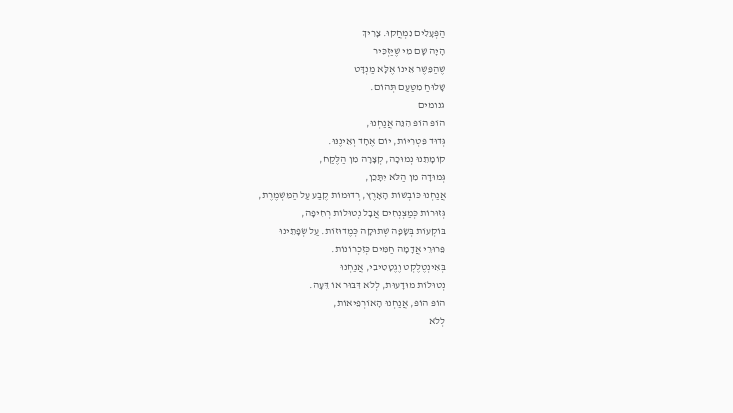הַפְּעָלִים נִמְחֲקוּ. צָרִיךְ
הָיָה שָׁם מִי שֶׁיַּזְכִּיר
שֶׁהַפֵּשֶׁר אֵינוֹ אֶלָּא מַנְדָּט
שָׁלוּחַ מִטַּעַם תְּהוֹם.
גנומים
הוֹפּ הוֹפּ הִנֵּה אֲנַחְנוּ,
גְּדוּד פִּטְרִיּוֹת, יוֹם אֶחָד וְאֵינֶנּוּ.
קוֹמָתֵנוּ נְמוּכָה, קְצָרָה מִן הַלֶּקַח,
גְּמוּדָה מִן הַלֹּא יִתָּכֵן,
אֲנַחְנוּ כּוֹבְשׁוֹת הָאָרֶץ, רְדוּמוֹת קֶבַע עַל הַמִּשְׁמֶרֶת,
גְּזוּרוֹת כְּמַצְנְחִים אֲבָל נְטוּלוֹת רְחִיפָה,
בּוֹקְעוֹת בְּשָׂפָה שְׁתוּקָה כְּמֶדוּזוֹת. עַל שְׂפָתֵינוּ
פֵּרוּרֵי אֲדָמָה חַמִּים כְּזִכְרוֹנוֹת.
בְּאִינְטֶלֶקְט וֶגֶטָטִיבִי, אֲנַחְנוּ
נְטוּלוֹת מוּדָעוּת, לְלֹא דִּבּוּר אוֹ דֵּעָה.
הוֹפּ הוֹפּ, אֲנַחְנוּ הָאוֹרְפֵיאוֹת,
לְלֹא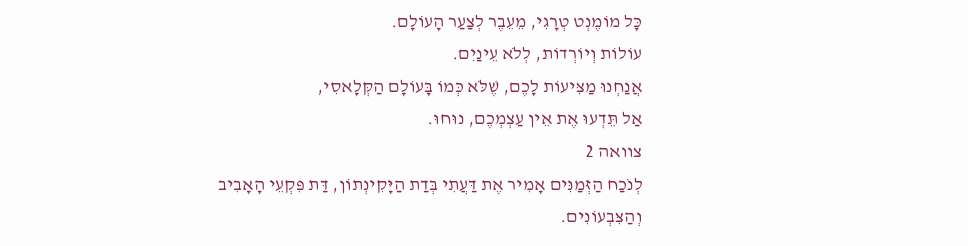כָּל מוֹמֶנְט טְרָגִי, מֵעֵבֶר לְצַעַר הָעוֹלָם.
עוֹלוֹת וְיוֹרְדוֹת, לְלֹא עֵינַיִם.
אֲנַחְנוּ מַצִּיעוֹת לָכֶם, שֶׁלֹּא כְּמוֹ בָּעוֹלָם הַקְּלָאסִי,
אַל תֵּדְעוּ אֶת אֵין עַצְמְכֶם, נוּחוּ.
צוואה 2
לְנֹכַח הַזְּמַנִּים אָמִיר אֶת דַּעֲתִי בְּדַת הַיָּקִינְתוֹן, דַּת פִּקְעֵי הָאָבִיב וְהַצִּבְעוֹנִים.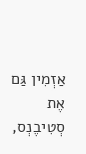אַזְמִין גַּם אֶת סְטִיבֶנְס,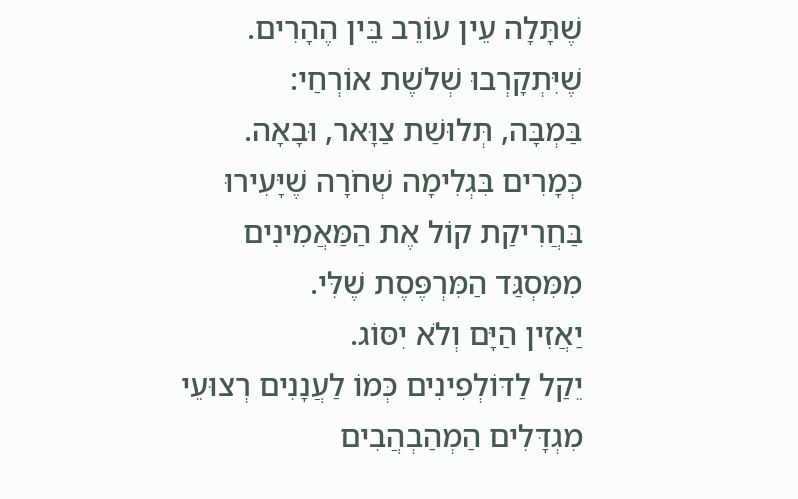שֶׁתָּלָה עֵין עוֹרֵב בֵּין הֶהָרִים.
שֶׁיִּתְקָרְבוּ שְׁלֹשֶת אוֹרְחַי:
בַּמְבָּה, תְּלוּשַׁת צַוָּאר, וּבָאָה.
כְּמָרִים בִּגְלִימָה שְׁחֹרָה שֶׁיָּעִירוּ בַּחֲרִיקַת קוֹל אֶת הַמַּאֲמִינִים מִמִּסְגַּד הַמִּרְפֶּסֶת שֶׁלִּי.
יַאֲזִין הַיָּם וְלֹא יִסּוֹג.
יֵקַל לַדּוֹלְפִינִים כְּמוֹ לַעֲנָנִים רְצוּעֵי מִגְדָּלִים הַמְהַבְהֲבִים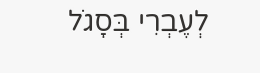לְעֶבְרִי בְּסָגֹל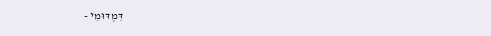דִּמְדּוּמִי -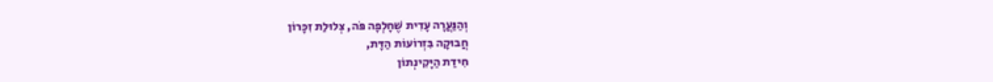וְהַנַּעֲרָה עָדִית שֶׁחָלְפָה פֹּה, צְלוּלַת זִכָּרוֹן
חֲבוּקָה בִּזְרוֹעוֹת הַדָּת,
חִידַת הַיָּקִינְתוֹן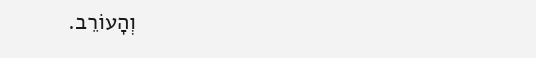וְהָעוֹרֵב.